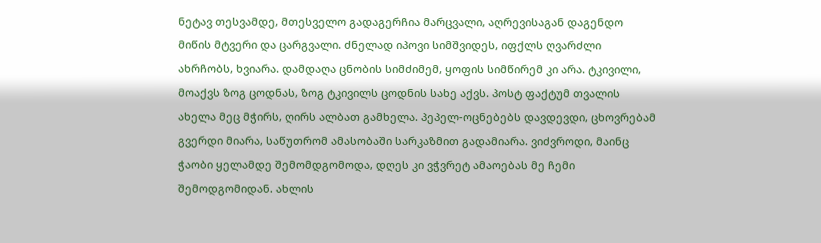ნეტავ თესვამდე, მთესველო გადაგერჩია მარცვალი, აღრევისაგან დაგენდო მიწის მტვერი და ცარგვალი. ძნელად იპოვი სიმშვიდეს, იფქლს ღვარძლი ახრჩობს, ხვიარა. დამდაღა ცნობის სიმძიმემ, ყოფის სიმწირემ კი არა. ტკივილი, მოაქვს ზოგ ცოდნას, ზოგ ტკივილს ცოდნის სახე აქვს. პოსტ ფაქტუმ თვალის ახელა მეც მჭირს, ღირს ალბათ გამხელა. პეპელ-ოცნებებს დავდევდი, ცხოვრებამ გვერდი მიარა, საწუთრომ ამასობაში სარკაზმით გადამიარა. ვიძვროდი, მაინც ჭაობი ყელამდე შემომდგომოდა, დღეს კი ვჭვრეტ ამაოებას მე ჩემი შემოდგომიდან. ახლის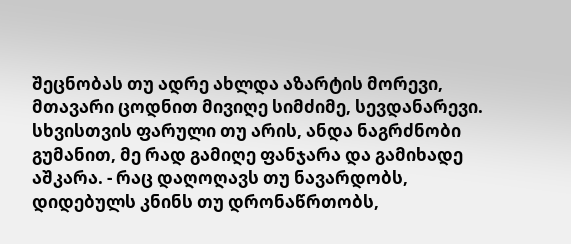შეცნობას თუ ადრე ახლდა აზარტის მორევი, მთავარი ცოდნით მივიღე სიმძიმე, სევდანარევი. სხვისთვის ფარული თუ არის, ანდა ნაგრძნობი გუმანით, მე რად გამიღე ფანჯარა და გამიხადე აშკარა. - რაც დაღოღავს თუ ნავარდობს, დიდებულს კნინს თუ დრონაწრთობს,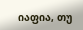იაფია, თუ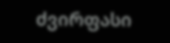ძვირფასი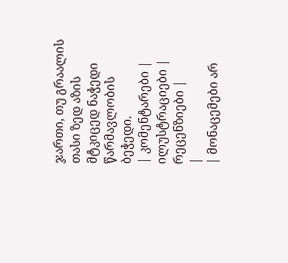ჯართი, თუ გრაალის თასი ზედ აზის მტკიცედ ნაჭედი წარმავლობის ბეჭედი.
| კომენტარები |
ილუსტრაციები |
რეცენზიები |
|
| მონაცემები არ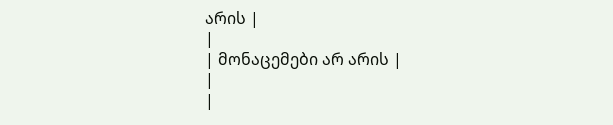არის |
|
| მონაცემები არ არის |
|
|